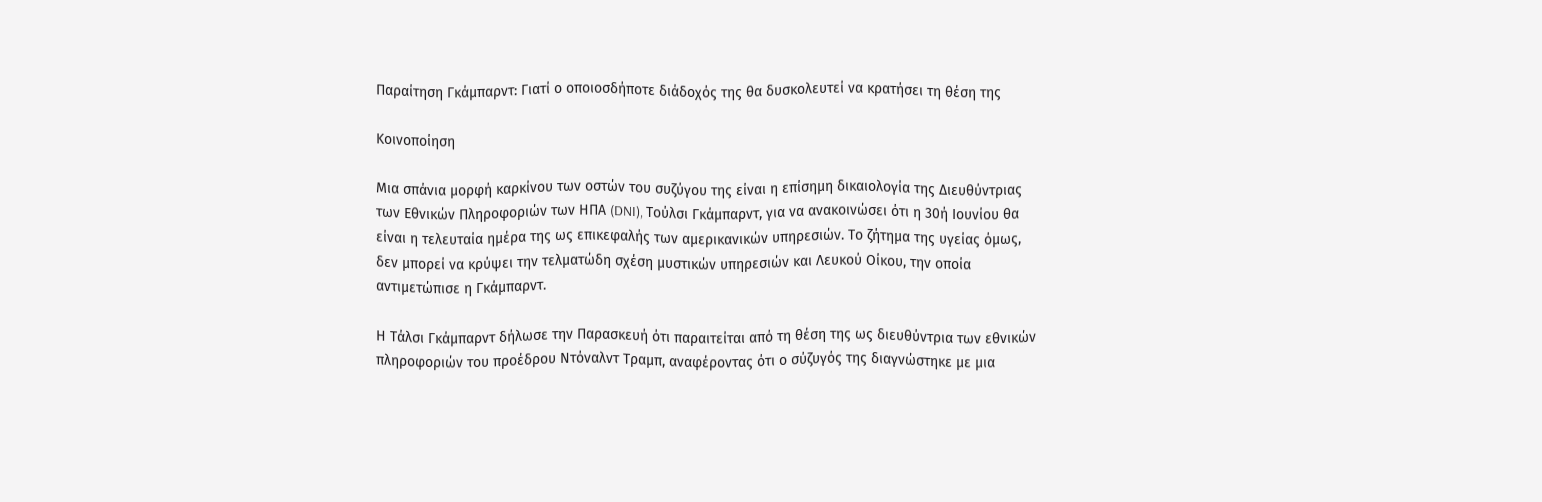Παραίτηση Γκάμπαρντ: Γιατί ο οποιοσδήποτε διάδοχός της θα δυσκολευτεί να κρατήσει τη θέση της

Κοινοποίηση

Μια σπάνια μορφή καρκίνου των οστών του συζύγου της είναι η επίσημη δικαιολογία της Διευθύντριας των Εθνικών Πληροφοριών των ΗΠΑ (DNI), Τούλσι Γκάμπαρντ, για να ανακοινώσει ότι η 30ή Ιουνίου θα είναι η τελευταία ημέρα της ως επικεφαλής των αμερικανικών υπηρεσιών. Το ζήτημα της υγείας όμως, δεν μπορεί να κρύψει την τελματώδη σχέση μυστικών υπηρεσιών και Λευκού Οίκου, την οποία αντιμετώπισε η Γκάμπαρντ.

Η Τάλσι Γκάμπαρντ δήλωσε την Παρασκευή ότι παραιτείται από τη θέση της ως διευθύντρια των εθνικών πληροφοριών του προέδρου Ντόναλντ Τραμπ, αναφέροντας ότι ο σύζυγός της διαγνώστηκε με μια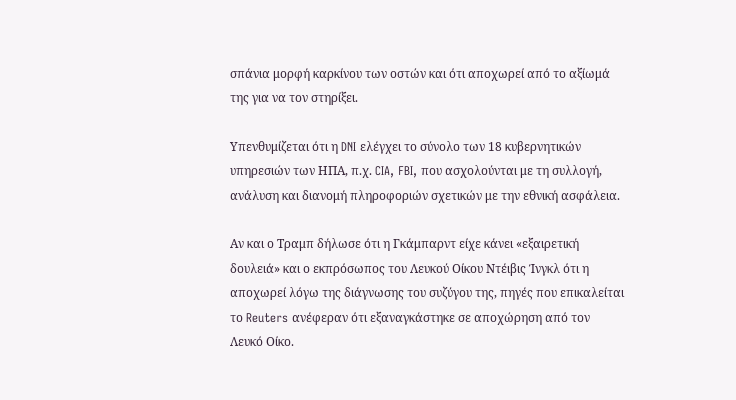σπάνια μορφή καρκίνου των οστών και ότι αποχωρεί από το αξίωμά της για να τον στηρίξει.

Υπενθυμίζεται ότι η DNI ελέγχει το σύνολο των 18 κυβερνητικών υπηρεσιών των ΗΠΑ, π.χ. CIA, FBI, που ασχολούνται με τη συλλογή, ανάλυση και διανομή πληροφοριών σχετικών με την εθνική ασφάλεια.

Αν και ο Τραμπ δήλωσε ότι η Γκάμπαρντ είχε κάνει «εξαιρετική δουλειά» και ο εκπρόσωπος του Λευκού Οίκου Ντέιβις Ίνγκλ ότι η αποχωρεί λόγω της διάγνωσης του συζύγου της, πηγές που επικαλείται το Reuters ανέφεραν ότι εξαναγκάστηκε σε αποχώρηση από τον Λευκό Οίκο.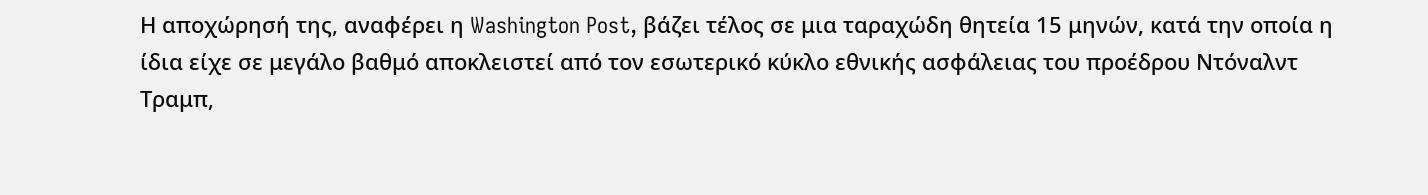Η αποχώρησή της, αναφέρει η Washington Post, βάζει τέλος σε μια ταραχώδη θητεία 15 μηνών, κατά την οποία η ίδια είχε σε μεγάλο βαθμό αποκλειστεί από τον εσωτερικό κύκλο εθνικής ασφάλειας του προέδρου Ντόναλντ Τραμπ,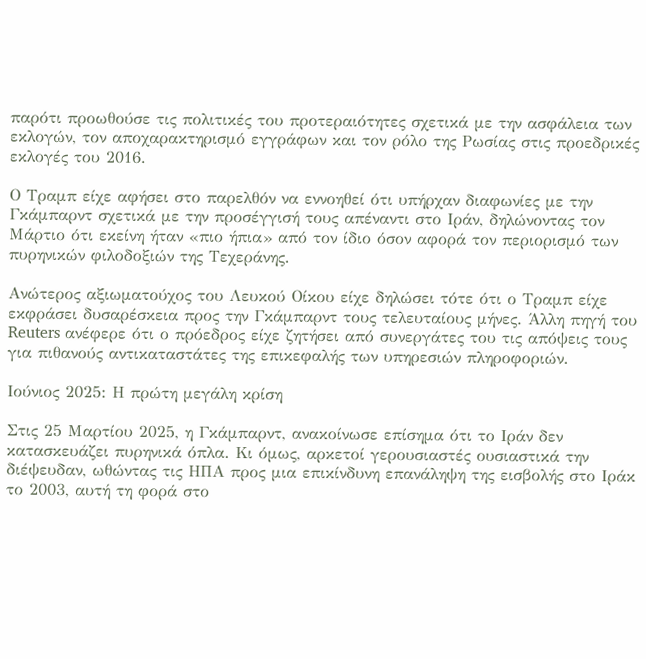παρότι προωθούσε τις πολιτικές του προτεραιότητες σχετικά με την ασφάλεια των εκλογών, τον αποχαρακτηρισμό εγγράφων και τον ρόλο της Ρωσίας στις προεδρικές εκλογές του 2016.

Ο Τραμπ είχε αφήσει στο παρελθόν να εννοηθεί ότι υπήρχαν διαφωνίες με την Γκάμπαρντ σχετικά με την προσέγγισή τους απέναντι στο Ιράν, δηλώνοντας τον Μάρτιο ότι εκείνη ήταν «πιο ήπια» από τον ίδιο όσον αφορά τον περιορισμό των πυρηνικών φιλοδοξιών της Τεχεράνης.

Ανώτερος αξιωματούχος του Λευκού Οίκου είχε δηλώσει τότε ότι ο Τραμπ είχε εκφράσει δυσαρέσκεια προς την Γκάμπαρντ τους τελευταίους μήνες. Άλλη πηγή του Reuters ανέφερε ότι ο πρόεδρος είχε ζητήσει από συνεργάτες του τις απόψεις τους για πιθανούς αντικαταστάτες της επικεφαλής των υπηρεσιών πληροφοριών.

Ιούνιος 2025: Η πρώτη μεγάλη κρίση

Στις 25 Μαρτίου 2025, η Γκάμπαρντ, ανακοίνωσε επίσημα ότι το Ιράν δεν κατασκευάζει πυρηνικά όπλα. Κι όμως, αρκετοί γερουσιαστές ουσιαστικά την διέψευδαν, ωθώντας τις ΗΠΑ προς μια επικίνδυνη επανάληψη της εισβολής στο Ιράκ το 2003, αυτή τη φορά στο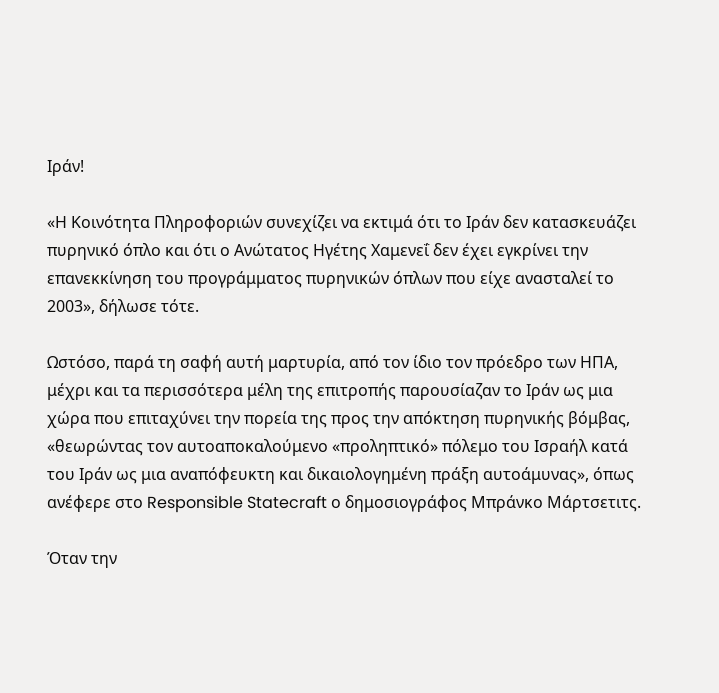Ιράν!

«Η Κοινότητα Πληροφοριών συνεχίζει να εκτιμά ότι το Ιράν δεν κατασκευάζει πυρηνικό όπλο και ότι ο Ανώτατος Ηγέτης Χαμενεΐ δεν έχει εγκρίνει την επανεκκίνηση του προγράμματος πυρηνικών όπλων που είχε ανασταλεί το 2003», δήλωσε τότε.

Ωστόσο, παρά τη σαφή αυτή μαρτυρία, από τον ίδιο τον πρόεδρο των ΗΠΑ, μέχρι και τα περισσότερα μέλη της επιτροπής παρουσίαζαν το Ιράν ως μια χώρα που επιταχύνει την πορεία της προς την απόκτηση πυρηνικής βόμβας, «θεωρώντας τον αυτοαποκαλούμενο «προληπτικό» πόλεμο του Ισραήλ κατά του Ιράν ως μια αναπόφευκτη και δικαιολογημένη πράξη αυτοάμυνας», όπως ανέφερε στο Responsible Statecraft ο δημοσιογράφος Μπράνκο Μάρτσετιτς.

Όταν την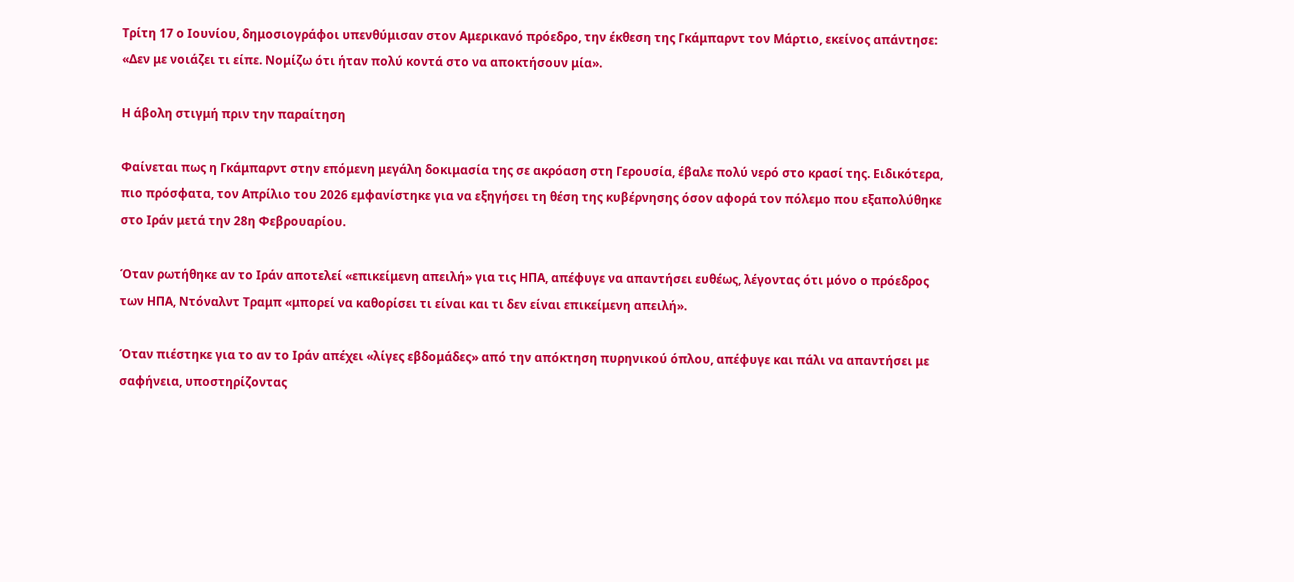Τρίτη 17 ο Ιουνίου, δημοσιογράφοι υπενθύμισαν στον Αμερικανό πρόεδρο, την έκθεση της Γκάμπαρντ τον Μάρτιο, εκείνος απάντησε: «Δεν με νοιάζει τι είπε. Νομίζω ότι ήταν πολύ κοντά στο να αποκτήσουν μία».

Η άβολη στιγμή πριν την παραίτηση

Φαίνεται πως η Γκάμπαρντ στην επόμενη μεγάλη δοκιμασία της σε ακρόαση στη Γερουσία, έβαλε πολύ νερό στο κρασί της. Ειδικότερα, πιο πρόσφατα, τον Απρίλιο του 2026 εμφανίστηκε για να εξηγήσει τη θέση της κυβέρνησης όσον αφορά τον πόλεμο που εξαπολύθηκε στο Ιράν μετά την 28η Φεβρουαρίου.

Όταν ρωτήθηκε αν το Ιράν αποτελεί «επικείμενη απειλή» για τις ΗΠΑ, απέφυγε να απαντήσει ευθέως, λέγοντας ότι μόνο ο πρόεδρος των ΗΠΑ, Ντόναλντ Τραμπ «μπορεί να καθορίσει τι είναι και τι δεν είναι επικείμενη απειλή».

Όταν πιέστηκε για το αν το Ιράν απέχει «λίγες εβδομάδες» από την απόκτηση πυρηνικού όπλου, απέφυγε και πάλι να απαντήσει με σαφήνεια, υποστηρίζοντας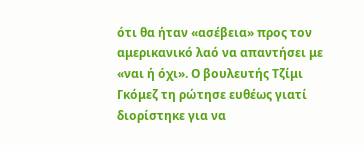ότι θα ήταν «ασέβεια» προς τον αμερικανικό λαό να απαντήσει με «ναι ή όχι». Ο βουλευτής Τζίμι Γκόμεζ τη ρώτησε ευθέως γιατί διορίστηκε για να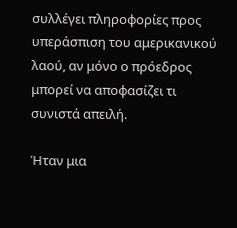συλλέγει πληροφορίες προς υπεράσπιση του αμερικανικού λαού, αν μόνο ο πρόεδρος μπορεί να αποφασίζει τι συνιστά απειλή.

Ήταν μια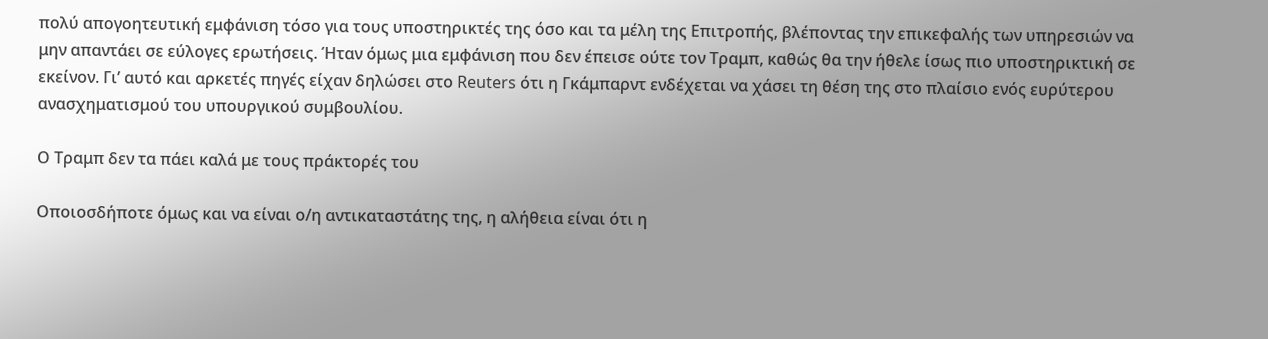πολύ απογοητευτική εμφάνιση τόσο για τους υποστηρικτές της όσο και τα μέλη της Επιτροπής, βλέποντας την επικεφαλής των υπηρεσιών να μην απαντάει σε εύλογες ερωτήσεις. Ήταν όμως μια εμφάνιση που δεν έπεισε ούτε τον Τραμπ, καθώς θα την ήθελε ίσως πιο υποστηρικτική σε εκείνον. Γι’ αυτό και αρκετές πηγές είχαν δηλώσει στο Reuters ότι η Γκάμπαρντ ενδέχεται να χάσει τη θέση της στο πλαίσιο ενός ευρύτερου ανασχηματισμού του υπουργικού συμβουλίου.

Ο Τραμπ δεν τα πάει καλά με τους πράκτορές του

Οποιοσδήποτε όμως και να είναι ο/η αντικαταστάτης της, η αλήθεια είναι ότι η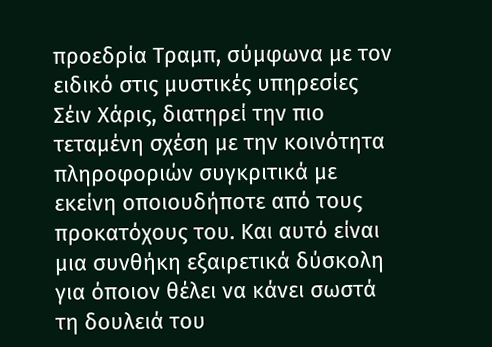προεδρία Τραμπ, σύμφωνα με τον ειδικό στις μυστικές υπηρεσίες Σέιν Χάρις, διατηρεί την πιο τεταμένη σχέση με την κοινότητα πληροφοριών συγκριτικά με εκείνη οποιουδήποτε από τους προκατόχους του. Και αυτό είναι μια συνθήκη εξαιρετικά δύσκολη για όποιον θέλει να κάνει σωστά τη δουλειά του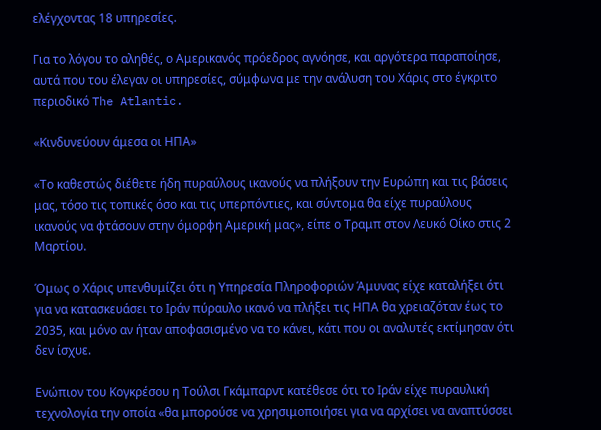ελέγχοντας 18 υπηρεσίες.

Για το λόγου το αληθές, ο Αμερικανός πρόεδρος αγνόησε, και αργότερα παραποίησε, αυτά που του έλεγαν οι υπηρεσίες, σύμφωνα με την ανάλυση του Χάρις στο έγκριτο περιοδικό The Atlantic.

«Κινδυνεύουν άμεσα οι ΗΠΑ»

«Το καθεστώς διέθετε ήδη πυραύλους ικανούς να πλήξουν την Ευρώπη και τις βάσεις μας, τόσο τις τοπικές όσο και τις υπερπόντιες, και σύντομα θα είχε πυραύλους ικανούς να φτάσουν στην όμορφη Αμερική μας», είπε ο Τραμπ στον Λευκό Οίκο στις 2 Μαρτίου.

Όμως ο Χάρις υπενθυμίζει ότι η Υπηρεσία Πληροφοριών Άμυνας είχε καταλήξει ότι για να κατασκευάσει το Ιράν πύραυλο ικανό να πλήξει τις ΗΠΑ θα χρειαζόταν έως το 2035, και μόνο αν ήταν αποφασισμένο να το κάνει, κάτι που οι αναλυτές εκτίμησαν ότι δεν ίσχυε.

Ενώπιον του Κογκρέσου η Τούλσι Γκάμπαρντ κατέθεσε ότι το Ιράν είχε πυραυλική τεχνολογία την οποία «θα μπορούσε να χρησιμοποιήσει για να αρχίσει να αναπτύσσει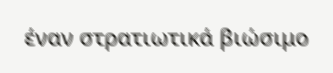έναν στρατιωτικά βιώσιμο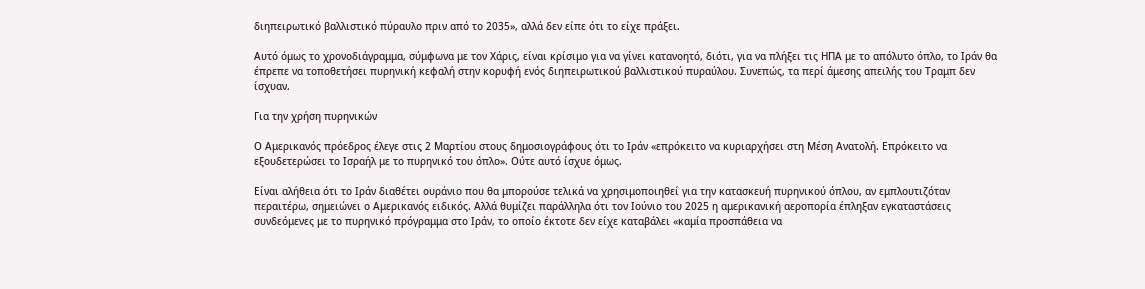διηπειρωτικό βαλλιστικό πύραυλο πριν από το 2035», αλλά δεν είπε ότι το είχε πράξει.

Αυτό όμως το χρονοδιάγραμμα, σύμφωνα με τον Χάρις, είναι κρίσιμο για να γίνει κατανοητό, διότι, για να πλήξει τις ΗΠΑ με το απόλυτο όπλο, το Ιράν θα έπρεπε να τοποθετήσει πυρηνική κεφαλή στην κορυφή ενός διηπειρωτικού βαλλιστικού πυραύλου. Συνεπώς, τα περί άμεσης απειλής του Τραμπ δεν ίσχυαν.

Για την χρήση πυρηνικών

Ο Αμερικανός πρόεδρος έλεγε στις 2 Μαρτίου στους δημοσιογράφους ότι το Ιράν «επρόκειτο να κυριαρχήσει στη Μέση Ανατολή. Επρόκειτο να εξουδετερώσει το Ισραήλ με το πυρηνικό του όπλο». Ούτε αυτό ίσχυε όμως.

Είναι αλήθεια ότι το Ιράν διαθέτει ουράνιο που θα μπορούσε τελικά να χρησιμοποιηθεί για την κατασκευή πυρηνικού όπλου, αν εμπλουτιζόταν περαιτέρω, σημειώνει ο Αμερικανός ειδικός. Αλλά θυμίζει παράλληλα ότι τον Ιούνιο του 2025 η αμερικανική αεροπορία έπληξαν εγκαταστάσεις συνδεόμενες με το πυρηνικό πρόγραμμα στο Ιράν, το οποίο έκτοτε δεν είχε καταβάλει «καμία προσπάθεια να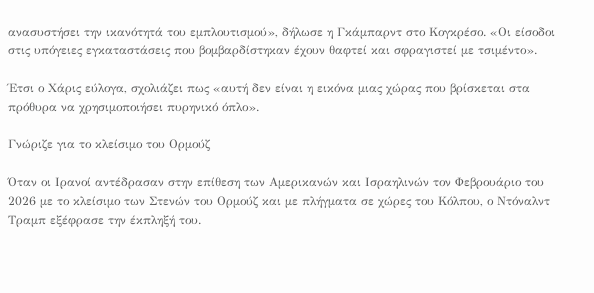ανασυστήσει την ικανότητά του εμπλουτισμού», δήλωσε η Γκάμπαρντ στο Κογκρέσο. «Οι είσοδοι στις υπόγειες εγκαταστάσεις που βομβαρδίστηκαν έχουν θαφτεί και σφραγιστεί με τσιμέντο».

Έτσι ο Χάρις εύλογα, σχολιάζει πως «αυτή δεν είναι η εικόνα μιας χώρας που βρίσκεται στα πρόθυρα να χρησιμοποιήσει πυρηνικό όπλο».

Γνώριζε για το κλείσιμο του Ορμούζ

Όταν οι Ιρανοί αντέδρασαν στην επίθεση των Αμερικανών και Ισραηλινών τον Φεβρουάριο του 2026 με το κλείσιμο των Στενών του Ορμούζ και με πλήγματα σε χώρες του Κόλπου, ο Ντόναλντ Τραμπ εξέφρασε την έκπληξή του.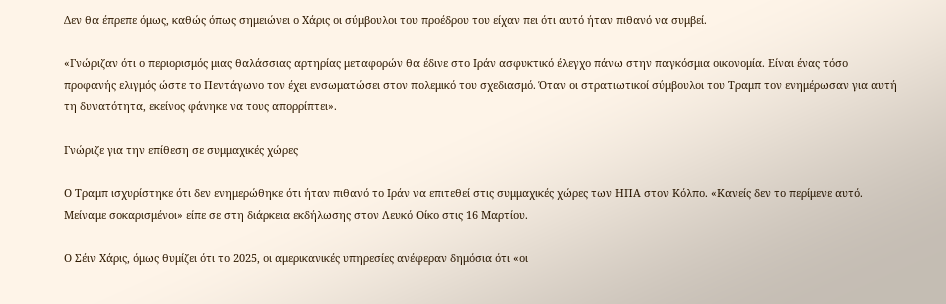Δεν θα έπρεπε όμως, καθώς όπως σημειώνει ο Χάρις οι σύμβουλοι του προέδρου του είχαν πει ότι αυτό ήταν πιθανό να συμβεί.

«Γνώριζαν ότι ο περιορισμός μιας θαλάσσιας αρτηρίας μεταφορών θα έδινε στο Ιράν ασφυκτικό έλεγχο πάνω στην παγκόσμια οικονομία. Είναι ένας τόσο προφανής ελιγμός ώστε το Πεντάγωνο τον έχει ενσωματώσει στον πολεμικό του σχεδιασμό. Όταν οι στρατιωτικοί σύμβουλοι του Τραμπ τον ενημέρωσαν για αυτή τη δυνατότητα, εκείνος φάνηκε να τους απορρίπτει».

Γνώριζε για την επίθεση σε συμμαχικές χώρες

Ο Τραμπ ισχυρίστηκε ότι δεν ενημερώθηκε ότι ήταν πιθανό το Ιράν να επιτεθεί στις συμμαχικές χώρες των ΗΠΑ στον Κόλπο. «Κανείς δεν το περίμενε αυτό. Μείναμε σοκαρισμένοι» είπε σε στη διάρκεια εκδήλωσης στον Λευκό Οίκο στις 16 Μαρτίου.

Ο Σέιν Χάρις, όμως θυμίζει ότι το 2025, οι αμερικανικές υπηρεσίες ανέφεραν δημόσια ότι «οι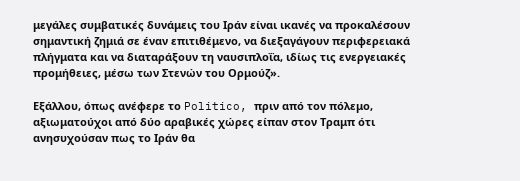μεγάλες συμβατικές δυνάμεις του Ιράν είναι ικανές να προκαλέσουν σημαντική ζημιά σε έναν επιτιθέμενο, να διεξαγάγουν περιφερειακά πλήγματα και να διαταράξουν τη ναυσιπλοΐα, ιδίως τις ενεργειακές προμήθειες, μέσω των Στενών του Ορμούζ».

Εξάλλου, όπως ανέφερε το Politico, πριν από τον πόλεμο, αξιωματούχοι από δύο αραβικές χώρες είπαν στον Τραμπ ότι ανησυχούσαν πως το Ιράν θα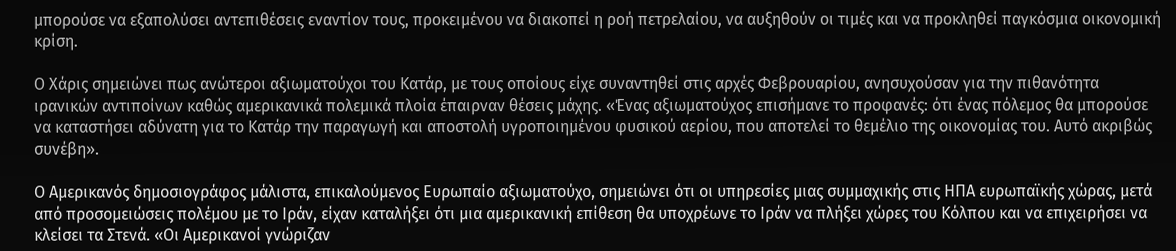μπορούσε να εξαπολύσει αντεπιθέσεις εναντίον τους, προκειμένου να διακοπεί η ροή πετρελαίου, να αυξηθούν οι τιμές και να προκληθεί παγκόσμια οικονομική κρίση.

Ο Χάρις σημειώνει πως ανώτεροι αξιωματούχοι του Κατάρ, με τους οποίους είχε συναντηθεί στις αρχές Φεβρουαρίου, ανησυχούσαν για την πιθανότητα ιρανικών αντιποίνων καθώς αμερικανικά πολεμικά πλοία έπαιρναν θέσεις μάχης. «Ένας αξιωματούχος επισήμανε το προφανές: ότι ένας πόλεμος θα μπορούσε να καταστήσει αδύνατη για το Κατάρ την παραγωγή και αποστολή υγροποιημένου φυσικού αερίου, που αποτελεί το θεμέλιο της οικονομίας του. Αυτό ακριβώς συνέβη».

Ο Αμερικανός δημοσιογράφος μάλιστα, επικαλούμενος Ευρωπαίο αξιωματούχο, σημειώνει ότι οι υπηρεσίες μιας συμμαχικής στις ΗΠΑ ευρωπαϊκής χώρας, μετά από προσομειώσεις πολέμου με το Ιράν, είχαν καταλήξει ότι μια αμερικανική επίθεση θα υποχρέωνε το Ιράν να πλήξει χώρες του Κόλπου και να επιχειρήσει να κλείσει τα Στενά. «Οι Αμερικανοί γνώριζαν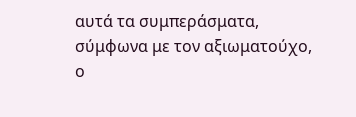αυτά τα συμπεράσματα, σύμφωνα με τον αξιωματούχο, ο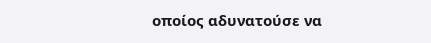οποίος αδυνατούσε να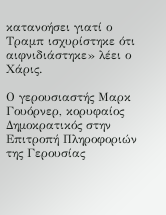κατανοήσει γιατί ο Τραμπ ισχυρίστηκε ότι αιφνιδιάστηκε» λέει ο Χάρις.

Ο γερουσιαστής Μαρκ Γουόρνερ, κορυφαίος Δημοκρατικός στην Επιτροπή Πληροφοριών της Γερουσίας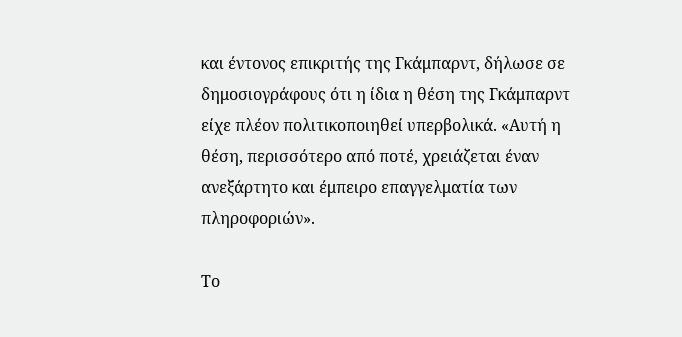και έντονος επικριτής της Γκάμπαρντ, δήλωσε σε δημοσιογράφους ότι η ίδια η θέση της Γκάμπαρντ είχε πλέον πολιτικοποιηθεί υπερβολικά. «Αυτή η θέση, περισσότερο από ποτέ, χρειάζεται έναν ανεξάρτητο και έμπειρο επαγγελματία των πληροφοριών».

Το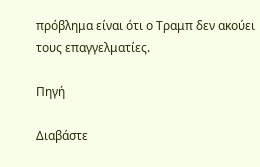πρόβλημα είναι ότι ο Τραμπ δεν ακούει τους επαγγελματίες.

Πηγή

Διαβάστε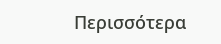Περισσότερα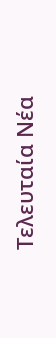Tελευταία Nέα